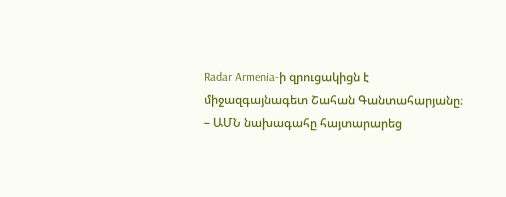Radar Armenia-ի զրուցակիցն է միջազգայնագետ Շահան Գանտահարյանը։
– ԱՄՆ նախագահը հայտարարեց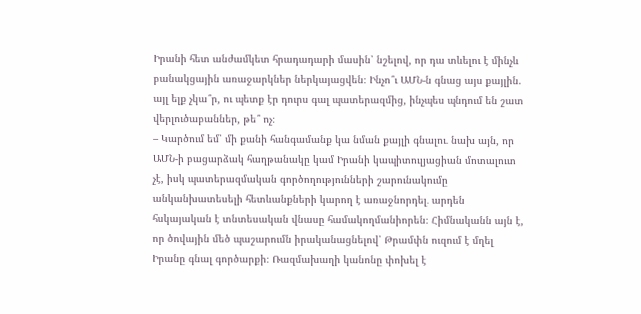Իրանի հետ անժամկետ հրադադարի մասին՝ նշելով, որ դա տևելու է մինչև բանակցային առաջարկներ ներկայացվեն։ Ինչո՞ւ ԱՄՆ-ն գնաց այս քայլին. այլ ելք չկա՞ր, ու պետք էր դուրս գալ պատերազմից, ինչպես պնդում են շատ վերլուծաբաններ, թե՞ ոչ։
– Կարծում եմ՝ մի քանի հանգամանք կա նման քայլի գնալու․ նախ այն, որ ԱՄՆ-ի բացարձակ հաղթանակը կամ Իրանի կապիտուլյացիան մոտալուտ չէ, իսկ պատերազմական գործողությունների շարունակումը անկանխատեսելի հետևանքների կարող է առաջնորդել․ արդեն հսկայական է տնտեսական վնասը համակողմանիորեն։ Հիմնականն այն է, որ ծովային մեծ պաշարումն իրականացնելով՝ Թրամփն ուզում է մղել Իրանը գնալ գործարքի։ Ռազմախաղի կանոնը փոխել է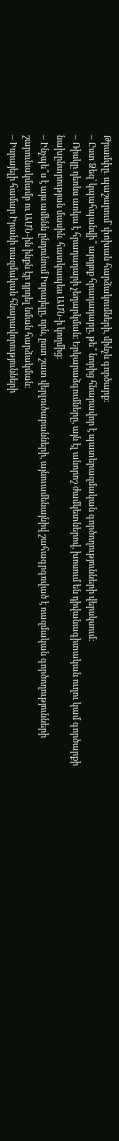Թրամփը․ պաշարում՝ փոխան հարձակումների, մինչև գործարք։
– Ըստ Ձեզ՝ կպահպանվի՞ արդյոք հրադադարը, թե՞ նորից հնարավոր է պատերազմական գործողությունների վերսկսում։
– Ռիսկը դեռևս առկա է հրադադարի չեղարկման։ Երկարաձգումները, այն էլ անորոշ ժամկետներով, խոսում են դիվանագիտական ուղու կամ գործարքի նախընտրության մասին․ հատկապես ԱՄՆ-ի կողմից։
– Ինչպե՞ս է այս ամենն ընդունում Իսրայելը, որն, ըստ շատ վերլուծաբանների, այնուամենայնիվ շահագրգռված է ռազմական գործողությունների շարունակմամբ ու ԱՄՆ-ին ինքն էր դրդել նման հարձակման։
– Իսրայելի համար Իրանի ռազմական հնարավորությունների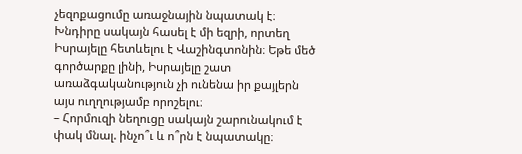չեզոքացումը առաջնային նպատակ է։ Խնդիրը սակայն հասել է մի եզրի, որտեղ Իսրայելը հետևելու է Վաշինգտոնին։ Եթե մեծ գործարքը լինի, Իսրայելը շատ առաձգականություն չի ունենա իր քայլերն այս ուղղությամբ որոշելու։
– Հորմուզի նեղուցը սակայն շարունակում է փակ մնալ. ինչո՞ւ և ո՞րն է նպատակը։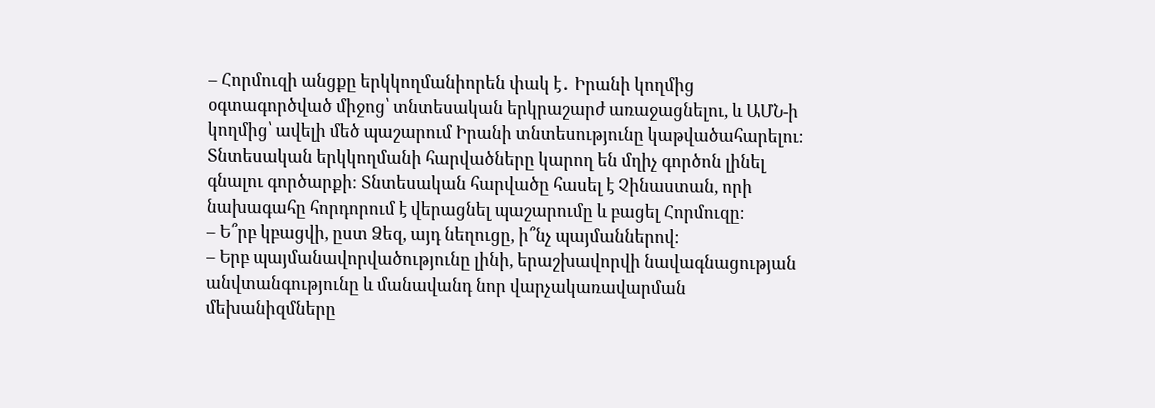– Հորմուզի անցքը երկկողմանիորեն փակ է․ Իրանի կողմից օգտագործված միջոց՝ տնտեսական երկրաշարժ առաջացնելու, և ԱՄՆ-ի կողմից՝ ավելի մեծ պաշարում Իրանի տնտեսությունը կաթվածահարելու։ Տնտեսական երկկողմանի հարվածները կարող են մղիչ գործոն լինել գնալու գործարքի։ Տնտեսական հարվածը հասել է Չինաստան, որի նախագահը հորդորում է վերացնել պաշարումը և բացել Հորմուզը։
– Ե՞րբ կբացվի, ըստ Ձեզ, այդ նեղուցը, ի՞նչ պայմաններով։
– Երբ պայմանավորվածությունը լինի, երաշխավորվի նավագնացության անվտանգությունը և մանավանդ նոր վարչակառավարման մեխանիզմները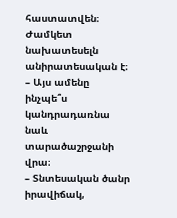հաստատվեն։ Ժամկետ նախատեսելն անիրատեսական է։
– Այս ամենը ինչպե՞ս կանդրադառնա նաև տարածաշրջանի վրա։
– Տնտեսական ծանր իրավիճակ,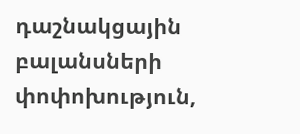դաշնակցային բալանսների փոփոխություն,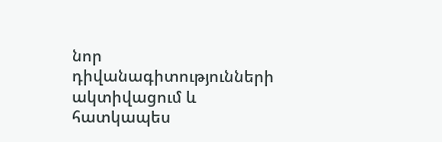նոր դիվանագիտությունների ակտիվացում և հատկապես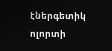էներգետիկ ոլորտի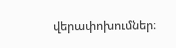վերափոխումներ։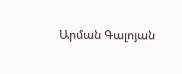Արման Գալոյան